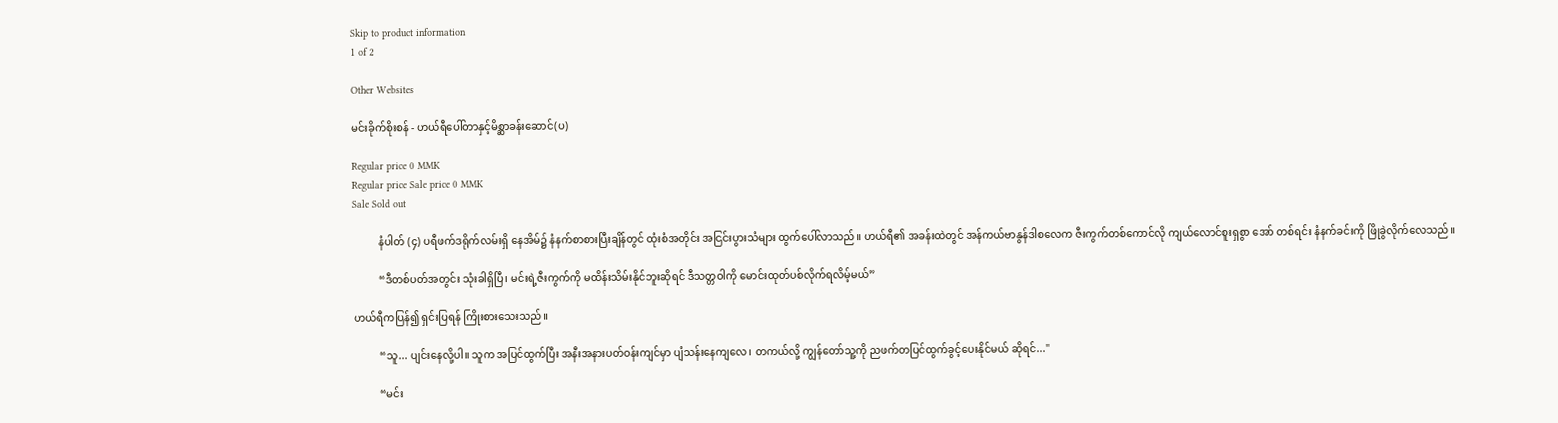Skip to product information
1 of 2

Other Websites

မင်းခိုက်စိုးစန် - ဟယ်ရီပေါ်တာနှင့်မိစ္ဆာခန်းဆောင်(ပ)

Regular price 0 MMK
Regular price Sale price 0 MMK
Sale Sold out

          နံပါတ် (၄) ပရီဖက်ဒရိုက်လမ်းရှိ နေအိမ်၌ နံနက်စာစားပြီးချိန်တွင် ထုံးစံအတိုင်း အငြင်းပွားသံများ ထွက်ပေါ်လာသည်။ ဟယ်ရီ၏ အခန်းထဲတွင် အန်ကယ်ဗာနွန်ဒါစလေက ဇီးကွက်တစ်ကောင်လို ကျယ်လောင်စူးရှစွာ အော် တစ်ရင်း နံနက်ခင်းကို ဖြိုခွဲလိုက်လေသည်။

          “ဒီတစ်ပတ်အတွင်း သုံးခါရှိပြီ၊ မင်းရဲ့ဇီးကွက်ကို မထိန်းသိမ်းနိုင်ဘူးဆိုရင် ဒီသတ္တဝါကို မောင်းထုတ်ပစ်လိုက်ရလိမ့်မယ်”

ဟယ်ရီကပြန်၍ ရှင်းပြရန် ကြိုးစားသေးသည်။

          “သူ... ပျင်းနေလို့ပါ။ သူက အပြင်ထွက်ပြီး အနီးအနားပတ်ဝန်းကျင်မှာ ပျံသန်းနေကျလေ၊ တကယ်လို့ ကျွန်တော်သူ့ကို ညဖက်တပြင်ထွက်ခွင့်ပေးနိုင်မယ် ဆိုရင်..."

          “မင်း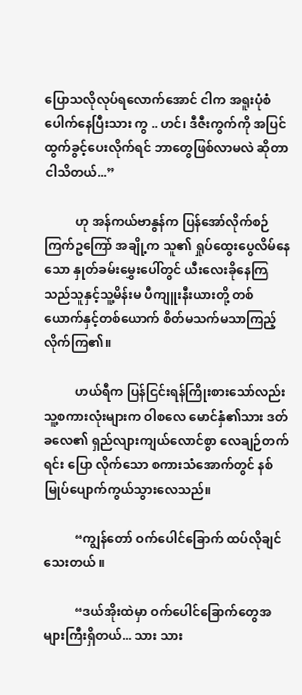ပြောသလိုလုပ်ရလောက်အောင် ငါက အရူးပုံစံပေါက်နေပြီးသား ကွ .. ဟင်၊ ဒီဇီးကွက်ကို အပြင်ထွက်ခွင့်ပေးလိုက်ရင် ဘာတွေဖြစ်လာမလဲ ဆိုတာ ငါသိတယ်...”

          ဟု အန်ကယ်ဗာနွန်က ပြန်အော်လိုက်စဉ် ကြက်ဥကြော် အချို့က သူ၏ ရှုပ်ထွေးပွေလိမ်နေသော နှုတ်ခမ်းမွှေးပေါ်တွင် ယီးလေးခိုနေကြသည်သူနှင့်သူ့မိန်းမ ပီကျူးနီးယားတို့ တစ်ယောက်နှင့်တစ်ယောက် စိတ်မသက်မသာကြည့်လိုက်ကြ၏။

          ဟယ်ရီက ပြန်ငြင်းရန်ကြိုးစားသော်လည်း သူ့စကားလုံးများက ဝါစလေ မောင်နှံ၏သား ဒတ်ခလေ၏ ရှည်လျားကျယ်လောင်စွာ လေချဉ်တက်ရင်း ပြော လိုက်သော စကားသံအောက်တွင် နစ်မြုပ်ပျောက်ကွယ်သွားလေသည်။

          “ကျွန်တော် ဝက်ပေါင်ခြောက် ထပ်လိုချင်သေးတယ် ။

          “ဒယ်အိုးထဲမှာ ဝက်ပေါင်ခြောက်တွေအများကြီးရှိတယ်... သား သား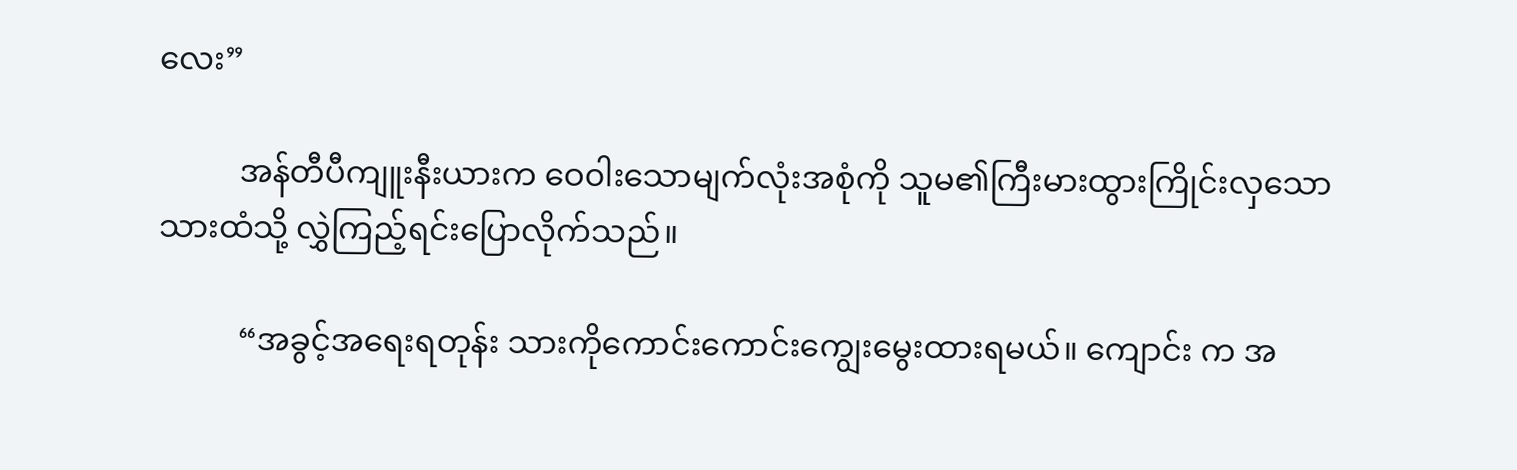လေး”

          အန်တီပီကျူးနီးယားက ဝေ၀ါးသောမျက်လုံးအစုံကို သူမ၏ကြီးမားထွားကြိုင်းလှသော သားထံသို့ လွှဲကြည့်ရင်းပြောလိုက်သည်။

          “အခွင့်အရေးရတုန်း သားကိုကောင်းကောင်းကျွေးမွေးထားရမယ်။ ကျောင်း က အ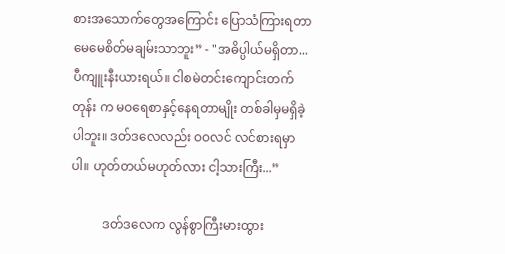စားအသောက်တွေအကြောင်း ပြောသံကြားရတာ မေမေစိတ်မချမ်းသာဘူး” - "အဓိပ္ပါယ်မရှိတာ... ပီကျူးနီးယားရယ်။ ငါစမဲတင်းကျောင်းတက်တုန်း က မဝရေစာနှင့်နေရတာမျိုး တစ်ခါမှမရှိခဲ့ပါဘူး။ ဒတ်ဒလေလည်း ဝဝလင် လင်စားရမှာပါ။ ဟုတ်တယ်မဟုတ်လား ငါ့သားကြီး...”

          ဒတ်ဒလေက လွန်စွာကြီးမားထွား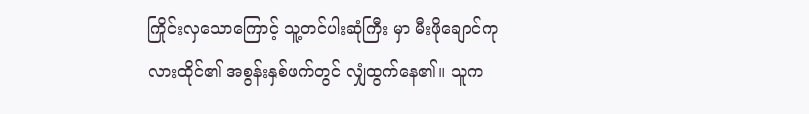ကြိုင်းလှသောကြောင့် သူ့တင်ပါးဆုံကြီး မှာ မီးဖိုချောင်ကုလားထိုင်၏ အစွန်းနှစ်ဖက်တွင် လျှံထွက်နေ၏။ သူက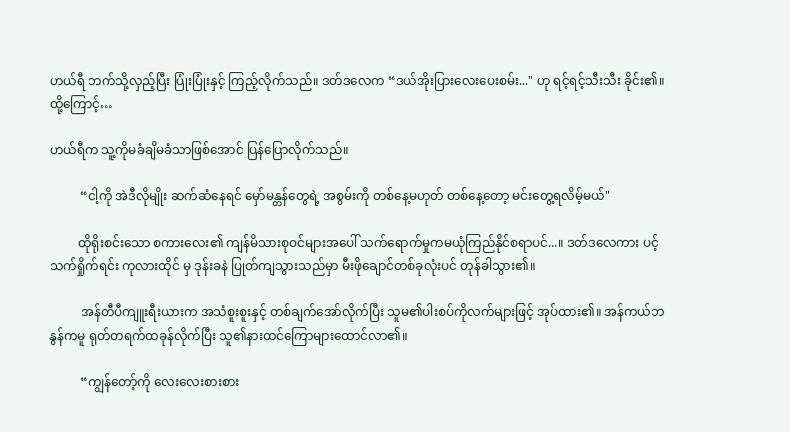ဟယ်ရီ ဘက်သို့လှည့်ပြီး ပြုံးပြုံးနှင့် ကြည့်လိုက်သည်။ ဒတ်ဒလေက “ဒယ်အိုးပြားလေးပေးစမ်း..." ဟု ရင့်ရင့်သီးသီး ခိုင်း၏။ ထို့ကြောင့်…

ဟယ်ရီက သူ့ကိုမခံချိမခံသာဖြစ်အောင် ပြန်ပြောလိုက်သည်။

          “ငါ့ကို အဲဒီလိုမျိုး ဆက်ဆံနေရင် မှော်မန္တန်တွေရဲ့ အစွမ်းကို တစ်နေ့မဟုတ် တစ်နေ့တော့ မင်းတွေ့ရလိမ့်မယ်"

         ထိုရိုးစင်းသော စကားလေး၏ ကျန်မိသားစုဝင်များအပေါ် သက်ရောက်မှုကမယုံကြည်နိုင်စရာပင်...။ ဒတ်ဒလေကား ပင့်သက်ရှိုက်ရင်း ကုလားထိုင် မှ ဒုန်းခနဲ ပြုတ်ကျသွားသည်မှာ မီးဖိုချောင်တစ်ခုလုံးပင် တုန်ခါသွား၏။

          အန်တီပီကျူးရီးယားက အသံစူးစူးနှင့် တစ်ချက်အော်လိုက်ပြီး သူမ၏ပါးစပ်ကိုလက်များဖြင့် အုပ်ထား၏။ အန်ကယ်ဘနွန်ကမူ ရုတ်တရက်ထခုန်လိုက်ပြီး သူ၏နားထင်ကြောများထောင်လာ၏။

          “ကျွန်တော့်ကို လေးလေးစားစား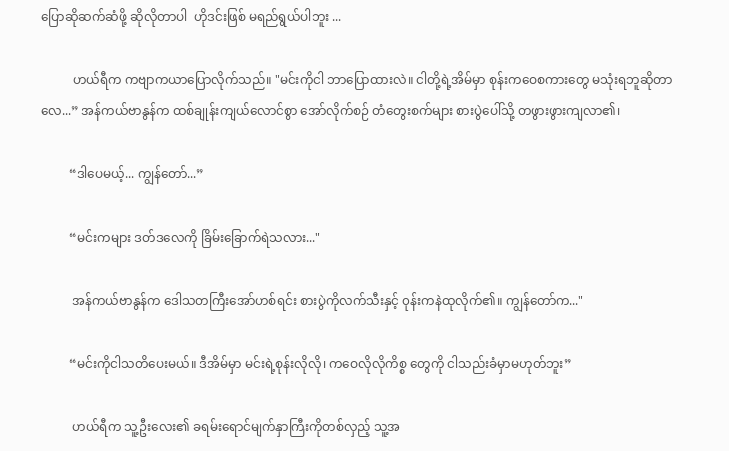ပြောဆိုဆက်ဆံဖို့ ဆိုလိုတာပါ  ဟိုဒင်းဖြစ် မရည်ရွယ်ပါဘူး ...

          ဟယ်ရီက ကဗျာကယာပြောလိုက်သည်။ "မင်းကိုငါ ဘာပြောထားလဲ။ ငါတို့ရဲ့အိမ်မှာ စုန်းကဝေစကားတွေ မသုံးရဘူဆိုတာလေ...” အန်ကယ်ဗာနွန်က ထစ်ချုန်းကျယ်လောင်စွာ အော်လိုက်စဉ် တံတွေးစက်များ စားပွဲပေါ်သို့ တဖွားဖွားကျလာ၏၊

         “ဒါပေမယ့်... ကျွန်တော်...”

         “မင်းကများ ဒတ်ဒလေကို ခြိမ်းခြောက်ရဲသလား..."

          အန်ကယ်ဗာနွန်က ဒေါသတကြီးအော်ဟစ်ရင်း စားပွဲကိုလက်သီးနှင့် ၀ုန်းကနဲထုလိုက်၏။ ကျွန်တော်က..."

         “မင်းကိုငါသတိပေးမယ်။ ဒီအိမ်မှာ မင်းရဲ့စုန်းလိုလို၊ ကဝေလိုလိုကိစ္စ တွေကို ငါသည်းခံမှာမဟုတ်ဘူး”

          ဟယ်ရီက သူ့ဦးလေး၏ ခရမ်းရောင်မျက်နှာကြီးကိုတစ်လှည့် သူ့အ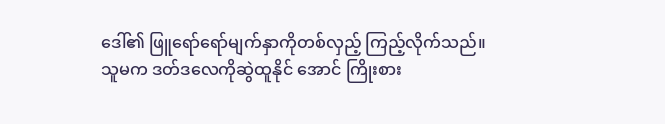ဒေါ်၏ ဖြူရော်ရော်မျက်နှာကိုတစ်လှည့် ကြည့်လိုက်သည်။ သူမက ဒတ်ဒလေကိုဆွဲထူနိုင် အောင် ကြိုးစား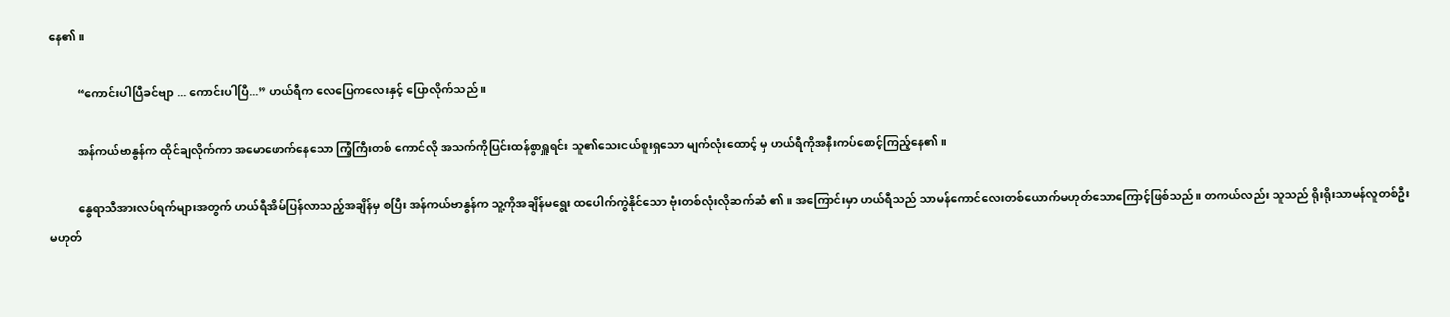နေ၏။

          “ကောင်းပါပြီခင်ဗျာ ... ကောင်းပါပြီ...” ဟယ်ရီက လေပြေကလေးနှင့် ပြောလိုက်သည် ။

          အန်ကယ်ဗာနွန်က ထိုင်ချလိုက်ကာ အမောဖောက်နေသော ကြံ့ကြီးတစ် ကောင်လို အသက်ကိုပြင်းထန်စွာရှူရင်း သူ၏သေးငယ်စူးရှသော မျက်လုံးထောင့် မှ ဟယ်ရီကိုအနီးကပ်စောင့်ကြည့်နေ၏။

          နွေရာသီအားလပ်ရက်များအတွက် ဟယ်ရီအိမ်ပြန်လာသည့်အချိန်မှ စပြီး အန်ကယ်ဗာနွန်က သူ့ကိုအချိန်မရွေး ထပေါက်ကွဲနိုင်သော ဗုံးတစ်လုံးလိုဆက်ဆံ ၏။ အကြောင်းမှာ ဟယ်ရီသည် သာမန်ကောင်လေးတစ်ယောက်မဟုတ်သောကြောင့်ဖြစ်သည်။ တကယ်လည်း သူသည် ရိုးရိုးသာမန်လူတစ်ဦးမဟုတ်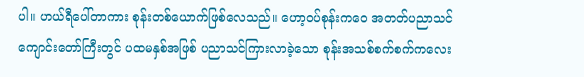ပါ။ ဟယ်ရီပေါ်တာကား စုန်းတစ်ယောက်ဖြစ်လေသည်။ ဟော့ဝပ်စုန်းကဝေ အတတ်ပညာသင်ကျောင်းတော်ကြီးတွင် ပထမနှစ်အဖြစ် ပညာသင်ကြားလာခဲ့သော စုန်းအသစ်စက်စက်ကလေး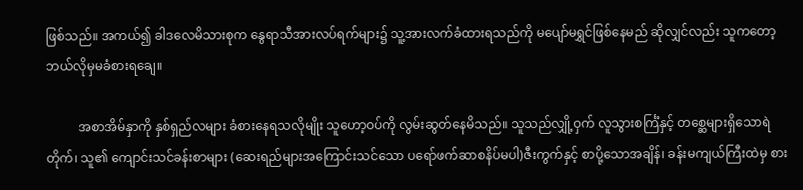ဖြစ်သည်။ အကယ်၍ ခါဒလေမိသားစုက နွေရာသီအားလပ်ရက်များ၌ သူ့အားလက်ခံထားရသည်ကို မပျော်မရွှင်ဖြစ်နေမည် ဆိုလျှင်လည်း သူကတော့ဘယ်လိုမှမခံစားရချေ။

          အစာအိမ်နှာကို နှစ်ရှည်လများ ခံစားနေရသလိုမျိုး သူဟော့ဝပ်ကို လွမ်းဆွတ်နေမိသည်။ သူသည်လျှို့ဝှက် လူသွားစင်္ကြံနှင့် တစ္ဆေများရှိသောရဲတိုက်၊ သူ၏ ကျောင်းသင်ခန်းစာများ (ဆေးရည်များအကြောင်းသင်သော ပရော်ဖက်ဆာစနိပ်မပါ)ဇီးကွက်နှင့် စာပို့သောအချိန်၊ ခန်းမကျယ်ကြီးထဲမှ စား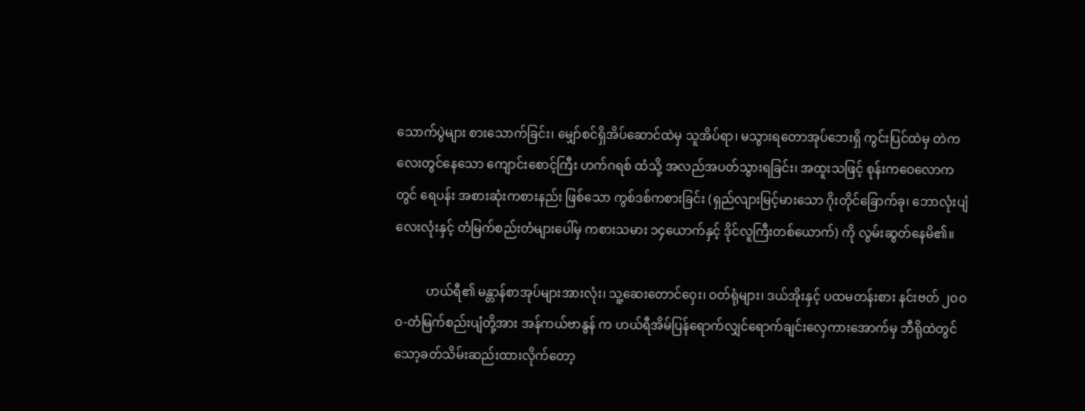သောက်ပွဲများ စားသောက်ခြင်း၊ မျှော်စင်ရှိအိပ်ဆောင်ထဲမှ သူအိပ်ရာ၊ မသွားရတောအုပ်ဘေးရှိ ကွင်းပြင်ထဲမှ တဲကလေးတွင်နေသော ကျောင်းစောင့်ကြီး ဟက်ဂရစ် ထံသို့ အလည်အပတ်သွားရခြင်း၊ အထူးသဖြင့် စုန်းကဝေလောကတွင် ရေပန်း အစားဆုံးကစားနည်း ဖြစ်သော ကွစ်ဒစ်ကစားခြင်း (ရှည်လျားမြင့်မားသော ဂိုးတိုင်ခြောက်ခု၊ ဘောလုံးပျံလေးလုံးနှင့် တံမြက်စည်းတံများပေါ်မှ ကစားသမား ၁၄ယောက်နှင့် ဒိုင်လူကြီးတစ်ယောက်) ကို လွမ်းဆွတ်နေမိ၏။

          ဟယ်ရီ၏ မန္တာန်စာအုပ်များအားလုံး၊ သူ့ဆေးတောင်ဝှေး၊ ဝတ်ရုံများ၊ ဒယ်အိုးနှင့် ပထမတန်းစား နင်းဗတ် ၂ဝဝဝ-တံမြက်စည်းပျံတို့အား အန်ကယ်ဗာနွန် က ဟယ်ရီအိမ်ပြန်ရောက်လျှင်ရောက်ချင်းလှေကားအောက်မှ ဘီရိုထဲတွင်သော့ခတ်သိမ်းဆည်းထားလိုက်တော့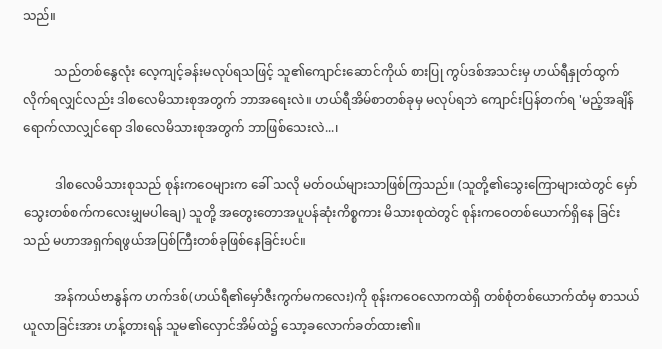သည်။

          သည်တစ်နွေလုံး လေ့ကျင့်ခန်းမလုပ်ရသဖြင့် သူ၏ကျောင်းဆောင်ကိုယ် စားပြု ကွပ်ဒစ်အသင်းမှ ဟယ်ရီနှုတ်ထွက်လိုက်ရလျှင်လည်း ဒါစလေမိသားစုအတွက် ဘာအရေးလဲ။ ဟယ်ရီအိမ်စာတစ်ခုမှ မလုပ်ရဘဲ ကျောင်းပြန်တက်ရ 'မည့်အချိန်ရောက်လာလျှင်ရော ဒါစလေမိသားစုအတွက် ဘာဖြစ်သေးလဲ...၊

          ဒါစလေမိသားစုသည် စုန်းကဝေများက ခေါ် သလို မတ်ဝယ်များသာဖြစ်ကြသည်။ (သူတို့၏သွေးကြောများထဲတွင် မှော်သွေးတစ်စက်ကလေးမျှမပါချေ) သူတို့ အတွေးတောအပူပန်ဆုံးကိစ္စကား မိသားစုထဲတွင် စုန်းကဝေတစ်ယောက်ရှိနေ ခြင်းသည် မဟာအရှက်ရဖွယ်အပြစ်ကြီးတစ်ခုဖြစ်နေခြင်းပင်။

          အန်ကယ်ဗာနွန်က ဟက်ဒစ်(ဟယ်ရီ၏မှော်ဇီးကွက်မကလေး)ကို စုန်းကဝေလောကထဲရှိ တစ်စုံတစ်ယောက်ထံမှ စာသယ်ယူလာခြင်းအား ဟန့်တားရန် သူမ၏လှောင်အိမ်ထဲ၌ သော့ခလောက်ခတ်ထား၏။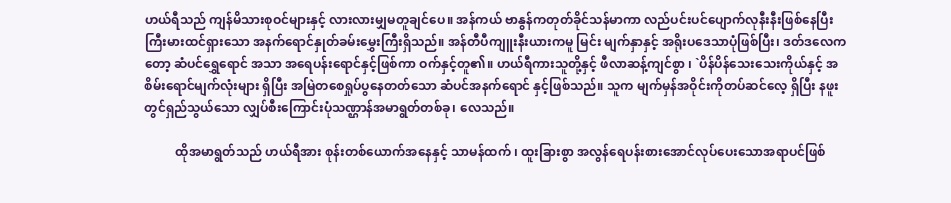ဟယ်ရီသည် ကျန်မိသားစုဝင်များနှင့် လားလားမျှမတူချင်ပေ။ အန်ကယ် ဗာနွန်ကတုတ်ခိုင်သန်မာကာ လည်ပင်းပင်ပျောက်လုနီးနီးဖြစ်နေပြီး ကြီးမားထင်ရှားသော အနက်ရောင်နှုတ်ခမ်းမွှေးကြီးရှိသည်။ အန်တီပီကျူးနီးယားကမူ မြင်း မျက်နှာနှင့် အရိုးပဒေသာပုံဖြစ်ပြီး၊ ဒတ်ဒလေကတော့ ဆံပင်ရွှေရောင် အသာ အရေပန်းရောင်နှင့်ဖြစ်ကာ ဝက်နှင့်တူ၏။ ဟယ်ရီကားသူတို့နှင့် ဖီလာဆန့်ကျင်စွာ ၊ `ပိန်ပိန်သေးသေးကိုယ်နှင့် အစိမ်းရောင်မျက်လုံးများ ရှိပြီး အမြဲတစေရှုပ်ပွနေတတ်သော ဆံပင်အနက်ရောင် နှင့်ဖြစ်သည်။ သူက မျက်မှန်အဝိုင်းကိုတပ်ဆင်လေ့ ရှိပြီး နဖူးတွင်ရှည်သွယ်သော လျှပ်စီးကြောင်းပုံသဏ္ဌာန်အမာရွတ်တစ်ခု၊ လေသည်။

          ထိုအမာရွတ်သည် ဟယ်ရီအား စုန်းတစ်ယောက်အနေနှင့် သာမန်ထက် ၊ ထူးခြားစွာ အလွန်ရေပန်းစားအောင်လုပ်ပေးသောအရာပင်ဖြစ်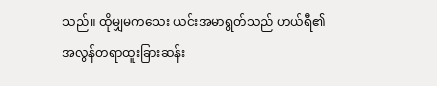သည်။ ထိုမျှမကသေး ယင်းအမာရွတ်သည် ဟယ်ရီ၏ အလွန်တရာထူးခြားဆန်း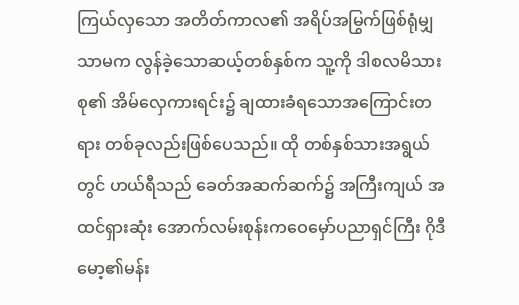ကြယ်လှသော အတိတ်ကာလ၏ အရိပ်အမြွက်ဖြစ်ရုံမျှသာမက လွန်ခဲ့သောဆယ့်တစ်နှစ်က သူ့ကို ဒါစလမိသားစု၏ အိမ်လှေကားရင်း၌ ချထားခံရသောအကြောင်းတရား တစ်ခုလည်းဖြစ်ပေသည်။ ထို တစ်နှစ်သားအရွယ်တွင် ဟယ်ရီသည် ခေတ်အဆက်ဆက်၌ အကြီးကျယ် အထင်ရှားဆုံး အောက်လမ်းစုန်းကဝေမှော်ပညာရှင်ကြီး ဂိုဒီမော့၏မန်း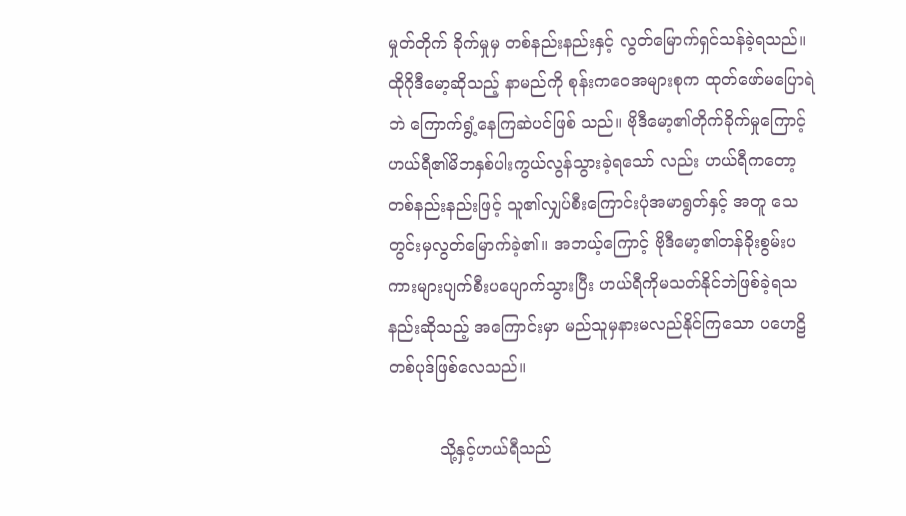မှုတ်တိုက် ခိုက်မှုမှ တစ်နည်းနည်းနှင့် လွတ်မြောက်ရှင်သန်ခဲ့ရသည်။ ထိုဂိုဒီမော့ဆိုသည့် နာမည်ကို စုန်းကဝေအများစုက ထုတ်ဖော်မပြောရဲဘဲ ကြောက်ရွံ့နေကြဆဲပင်ဖြစ် သည်။ ဗိုဒီမော့၏တိုက်ခိုက်မှုကြောင့် ဟယ်ရီ၏မိဘနှစ်ပါးကွယ်လွန်သွားခဲ့ရသော် လည်း ဟယ်ရီကတော့ တစ်နည်းနည်းဖြင့် သူ၏လျှပ်စီးကြောင်းပုံအမာရွတ်နှင့် အတူ သေတွင်းမှလွတ်မြောက်ခဲ့၏။ အဘယ့်ကြောင့် ဗိုဒီမော့၏တန်ခိုးစွမ်းပကားများပျက်စီးပပျောက်သွားပြီး ဟယ်ရီကိုမသတ်နိုင်ဘဲဖြစ်ခဲ့ရသနည်းဆိုသည့် အကြောင်းမှာ မည်သူမှနားမလည်နိုင်ကြသော ပဟေဠိတစ်ပုဒ်ဖြစ်လေသည်။

          သို့နှင့်ဟယ်ရီသည်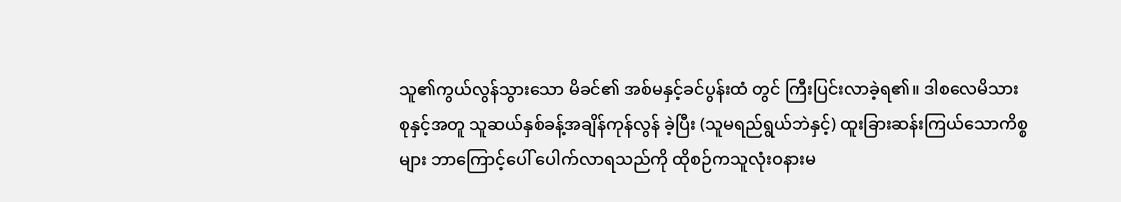သူ၏ကွယ်လွန်သွားသော မိခင်၏ အစ်မနှင့်ခင်ပွန်းထံ တွင် ကြီးပြင်းလာခဲ့ရ၏။ ဒါစလေမိသားစုနှင့်အတူ သူဆယ်နှစ်ခန့်အချိန်ကုန်လွန် ခဲ့ပြီး (သူမရည်ရွယ်ဘဲနှင့်) ထူးခြားဆန်းကြယ်သောကိစ္စများ ဘာကြောင့်ပေါ် ပေါက်လာရသည်ကို ထိုစဉ်ကသူလုံးဝနားမ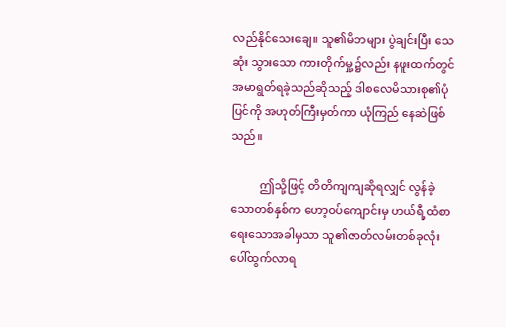လည်နိုင်သေးချေ။ သူ၏မိဘများ ပွဲချင်းပြီး သေဆုံး သွားသော ကားတိုက်မှု့၌လည်း နဖူးထက်တွင် အမာရွတ်ရခဲ့သည်ဆိုသည့် ဒါစလေမိသားစု၏ပုံပြင်ကို အဟုတ်ကြီးမှတ်ကာ ယုံကြည် နေဆဲဖြစ်သည်။

          ဤသို့ဖြင့် တိတိကျကျဆိုရလျှင် လွန်ခဲ့သောတစ်နှစ်က ဟော့ဝပ်ကျောင်းမှ ဟယ်ရီ့ထံစာရေးသောအခါမှသာ သူ၏ဇာတ်လမ်းတစ်ခုလုံး ပေါ်ထွက်လာရ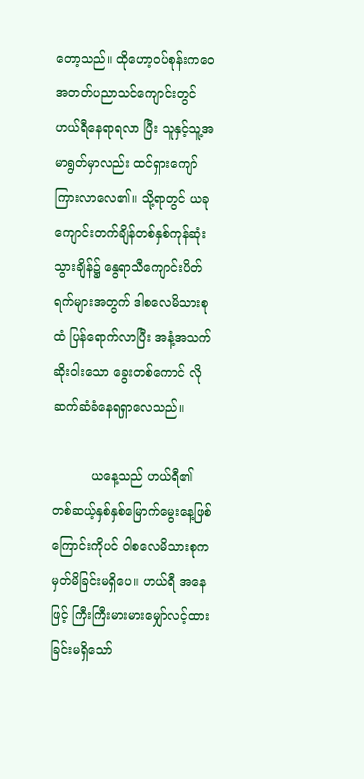တော့သည်။ ထိုဟော့ဝပ်စုန်းကဝေ အတတ်ပညာသင်ကျောင်းတွင် ဟယ်ရီနေရာရလာ ပြီး သူနှင့်သူ့အမာရွတ်မှာလည်း ထင်ရှားကျော်ကြားလာလေ၏။ သို့ရာတွင် ယခုကျောင်းတက်ချိန်တစ်နှစ်ကုန်ဆုံးသွားချိန်၌ နွေရာသီကျောင်းပိတ်ရက်များအတွက် ဒါစလေမိသားစုထံ ပြန်ရောက်လာပြီး အနံ့အသက်ဆိုးဝါးသော ခွေးတစ်ကောင် လို ဆက်ဆံခံနေရရှာလေသည်။

          ယနေ့သည် ဟယ်ရီ၏ တစ်ဆယ့်နှစ်နှစ်မြောက်မွေးနေ့ဖြစ်ကြောင်းကိုပင် ဝါစလေမိသားစုက မှတ်မိခြင်းမရှိပေ။ ဟယ်ရီ အနေဖြင့် ကြီးကြီးမားမားမျှော်လင့်ထားခြင်းမရှိသော်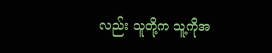လည်း သူတို့က သူ့ကိုအ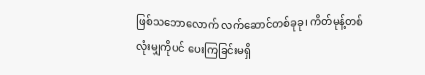ဖြစ်သဘောလောက် လက်ဆောင်တစ်ခုခု၊ ကိတ်မုန့်တစ်လုံးမျှကိုပင် ပေးကြခြင်းမရှိ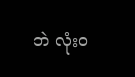ဘဲ လုံးဝ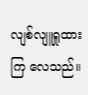လျစ်လျူရှုထားကြ လေသည်။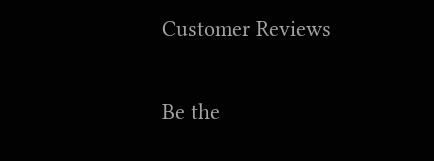Customer Reviews

Be the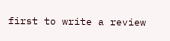first to write a review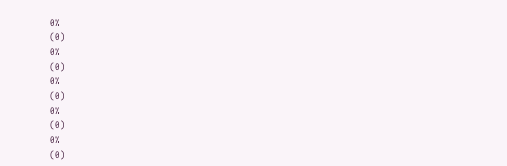0%
(0)
0%
(0)
0%
(0)
0%
(0)
0%
(0)